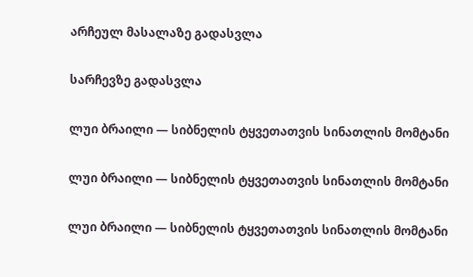არჩეულ მასალაზე გადასვლა

სარჩევზე გადასვლა

ლუი ბრაილი — სიბნელის ტყვეთათვის სინათლის მომტანი

ლუი ბრაილი — სიბნელის ტყვეთათვის სინათლის მომტანი

ლუი ბრაილი — სიბნელის ტყვეთათვის სინათლის მომტანი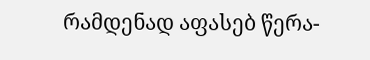რამდენად აფასებ წერა-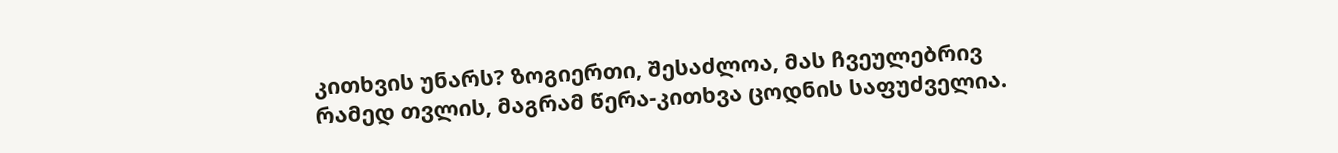კითხვის უნარს? ზოგიერთი, შესაძლოა, მას ჩვეულებრივ რამედ თვლის, მაგრამ წერა-კითხვა ცოდნის საფუძველია.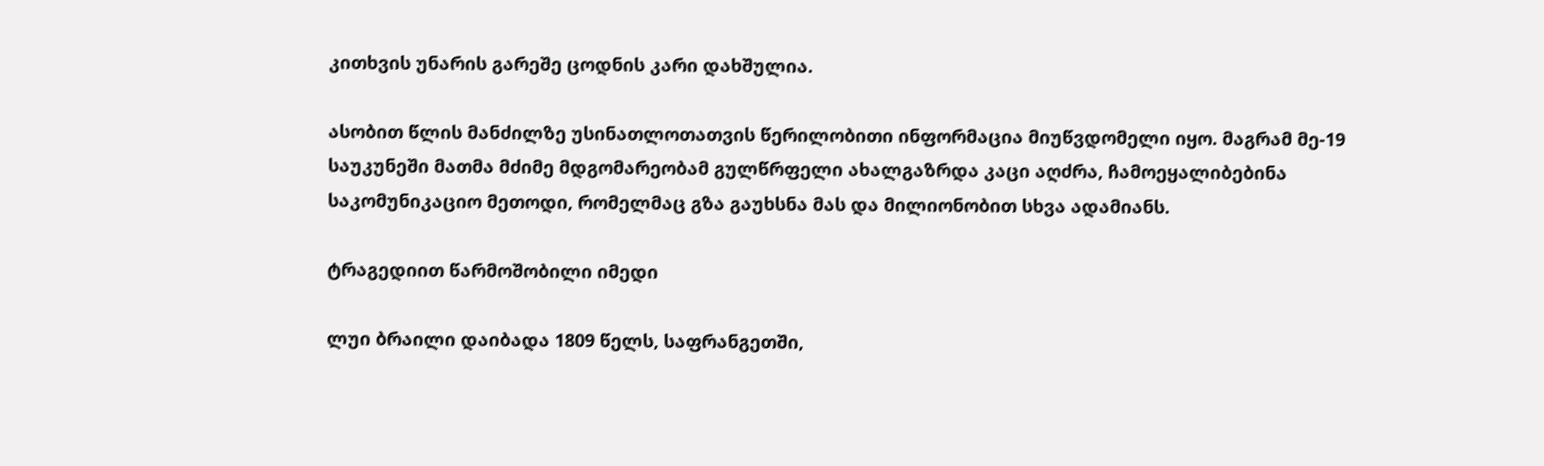კითხვის უნარის გარეშე ცოდნის კარი დახშულია.

ასობით წლის მანძილზე უსინათლოთათვის წერილობითი ინფორმაცია მიუწვდომელი იყო. მაგრამ მე-19 საუკუნეში მათმა მძიმე მდგომარეობამ გულწრფელი ახალგაზრდა კაცი აღძრა, ჩამოეყალიბებინა საკომუნიკაციო მეთოდი, რომელმაც გზა გაუხსნა მას და მილიონობით სხვა ადამიანს.

ტრაგედიით წარმოშობილი იმედი

ლუი ბრაილი დაიბადა 1809 წელს, საფრანგეთში,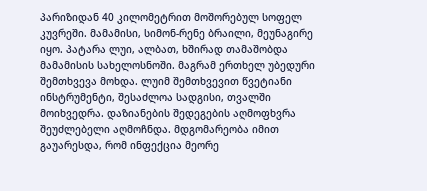პარიზიდან 40 კილომეტრით მოშორებულ სოფელ კუვრეში. მამამისი, სიმონ-რენე ბრაილი, მეუნაგირე იყო. პატარა ლუი, ალბათ, ხშირად თამაშობდა მამამისის სახელოსნოში. მაგრამ ერთხელ უბედური შემთხვევა მოხდა. ლუიმ შემთხვევით წვეტიანი ინსტრუმენტი, შესაძლოა სადგისი, თვალში მოიხვედრა. დაზიანების შედეგების აღმოფხვრა შეუძლებელი აღმოჩნდა. მდგომარეობა იმით გაუარესდა, რომ ინფექცია მეორე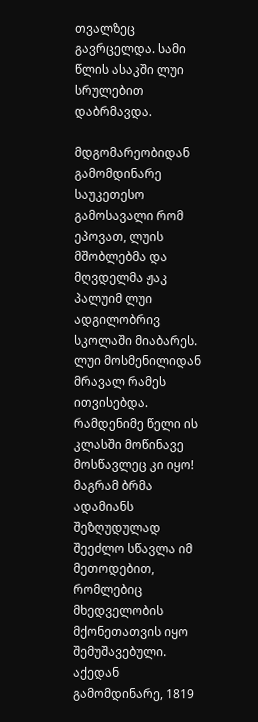თვალზეც გავრცელდა. სამი წლის ასაკში ლუი სრულებით დაბრმავდა.

მდგომარეობიდან გამომდინარე საუკეთესო გამოსავალი რომ ეპოვათ, ლუის მშობლებმა და მღვდელმა ჟაკ პალუიმ ლუი ადგილობრივ სკოლაში მიაბარეს. ლუი მოსმენილიდან მრავალ რამეს ითვისებდა. რამდენიმე წელი ის კლასში მოწინავე მოსწავლეც კი იყო! მაგრამ ბრმა ადამიანს შეზღუდულად შეეძლო სწავლა იმ მეთოდებით, რომლებიც მხედველობის მქონეთათვის იყო შემუშავებული. აქედან გამომდინარე, 1819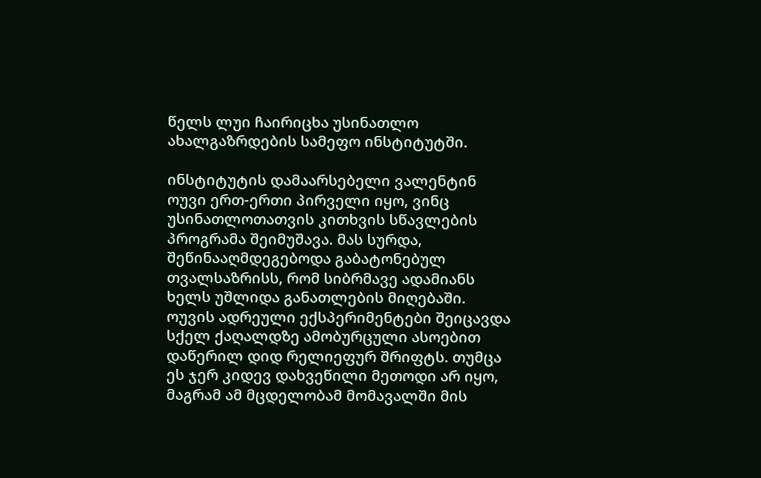წელს ლუი ჩაირიცხა უსინათლო ახალგაზრდების სამეფო ინსტიტუტში.

ინსტიტუტის დამაარსებელი ვალენტინ ოუვი ერთ-ერთი პირველი იყო, ვინც უსინათლოთათვის კითხვის სწავლების პროგრამა შეიმუშავა. მას სურდა, შეწინააღმდეგებოდა გაბატონებულ თვალსაზრისს, რომ სიბრმავე ადამიანს ხელს უშლიდა განათლების მიღებაში. ოუვის ადრეული ექსპერიმენტები შეიცავდა სქელ ქაღალდზე ამობურცული ასოებით დაწერილ დიდ რელიეფურ შრიფტს. თუმცა ეს ჯერ კიდევ დახვეწილი მეთოდი არ იყო, მაგრამ ამ მცდელობამ მომავალში მის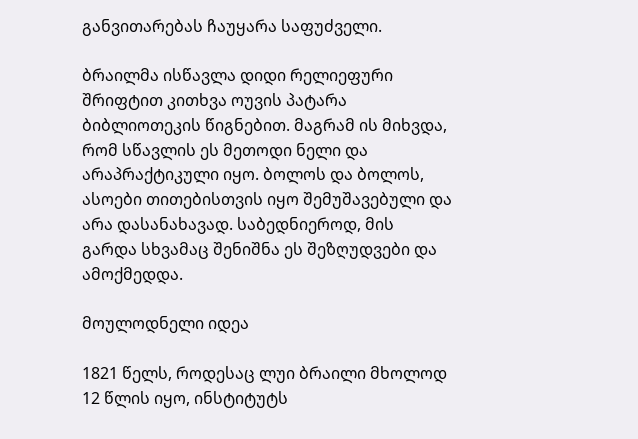განვითარებას ჩაუყარა საფუძველი.

ბრაილმა ისწავლა დიდი რელიეფური შრიფტით კითხვა ოუვის პატარა ბიბლიოთეკის წიგნებით. მაგრამ ის მიხვდა, რომ სწავლის ეს მეთოდი ნელი და არაპრაქტიკული იყო. ბოლოს და ბოლოს, ასოები თითებისთვის იყო შემუშავებული და არა დასანახავად. საბედნიეროდ, მის გარდა სხვამაც შენიშნა ეს შეზღუდვები და ამოქმედდა.

მოულოდნელი იდეა

1821 წელს, როდესაც ლუი ბრაილი მხოლოდ 12 წლის იყო, ინსტიტუტს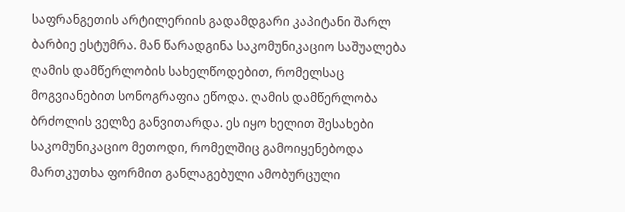საფრანგეთის არტილერიის გადამდგარი კაპიტანი შარლ ბარბიე ესტუმრა. მან წარადგინა საკომუნიკაციო საშუალება ღამის დამწერლობის სახელწოდებით, რომელსაც მოგვიანებით სონოგრაფია ეწოდა. ღამის დამწერლობა ბრძოლის ველზე განვითარდა. ეს იყო ხელით შესახები საკომუნიკაციო მეთოდი, რომელშიც გამოიყენებოდა მართკუთხა ფორმით განლაგებული ამობურცული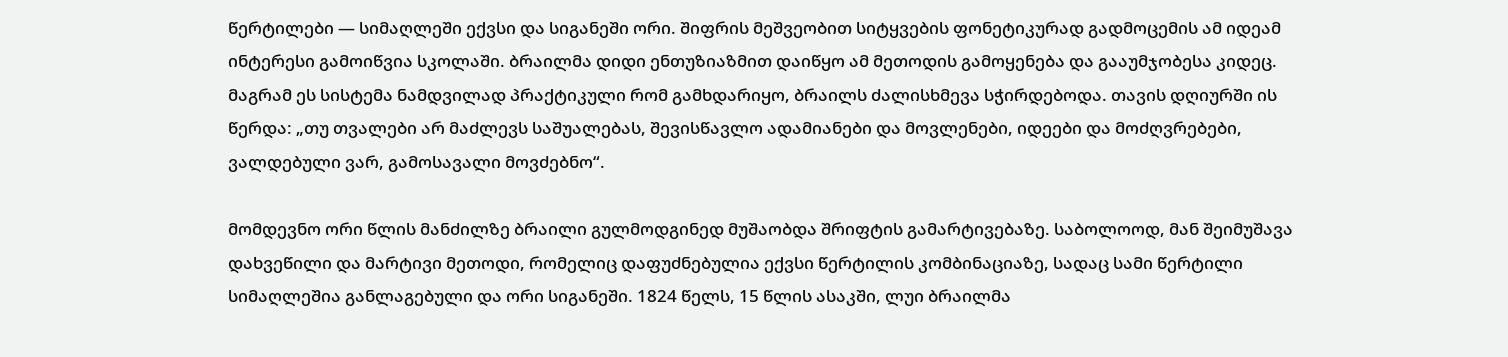წერტილები — სიმაღლეში ექვსი და სიგანეში ორი. შიფრის მეშვეობით სიტყვების ფონეტიკურად გადმოცემის ამ იდეამ ინტერესი გამოიწვია სკოლაში. ბრაილმა დიდი ენთუზიაზმით დაიწყო ამ მეთოდის გამოყენება და გააუმჯობესა კიდეც. მაგრამ ეს სისტემა ნამდვილად პრაქტიკული რომ გამხდარიყო, ბრაილს ძალისხმევა სჭირდებოდა. თავის დღიურში ის წერდა: „თუ თვალები არ მაძლევს საშუალებას, შევისწავლო ადამიანები და მოვლენები, იდეები და მოძღვრებები, ვალდებული ვარ, გამოსავალი მოვძებნო“.

მომდევნო ორი წლის მანძილზე ბრაილი გულმოდგინედ მუშაობდა შრიფტის გამარტივებაზე. საბოლოოდ, მან შეიმუშავა დახვეწილი და მარტივი მეთოდი, რომელიც დაფუძნებულია ექვსი წერტილის კომბინაციაზე, სადაც სამი წერტილი სიმაღლეშია განლაგებული და ორი სიგანეში. 1824 წელს, 15 წლის ასაკში, ლუი ბრაილმა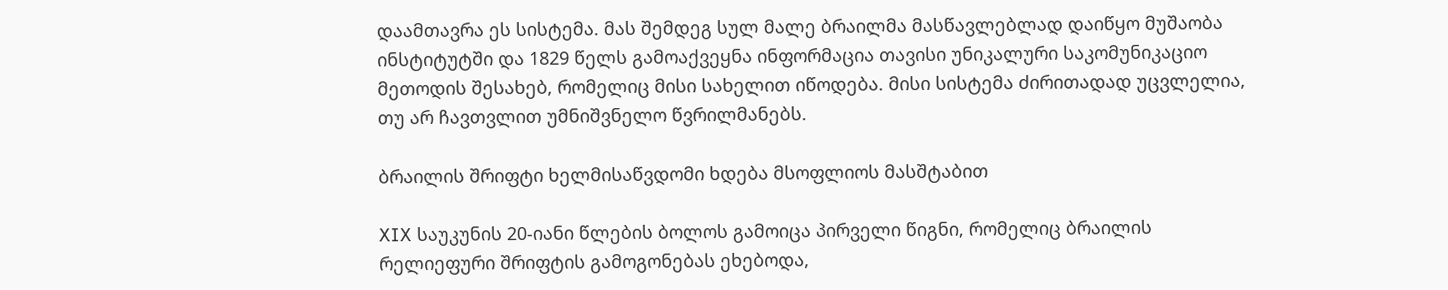დაამთავრა ეს სისტემა. მას შემდეგ სულ მალე ბრაილმა მასწავლებლად დაიწყო მუშაობა ინსტიტუტში და 1829 წელს გამოაქვეყნა ინფორმაცია თავისი უნიკალური საკომუნიკაციო მეთოდის შესახებ, რომელიც მისი სახელით იწოდება. მისი სისტემა ძირითადად უცვლელია, თუ არ ჩავთვლით უმნიშვნელო წვრილმანებს.

ბრაილის შრიფტი ხელმისაწვდომი ხდება მსოფლიოს მასშტაბით

XIX საუკუნის 20-იანი წლების ბოლოს გამოიცა პირველი წიგნი, რომელიც ბრაილის რელიეფური შრიფტის გამოგონებას ეხებოდა,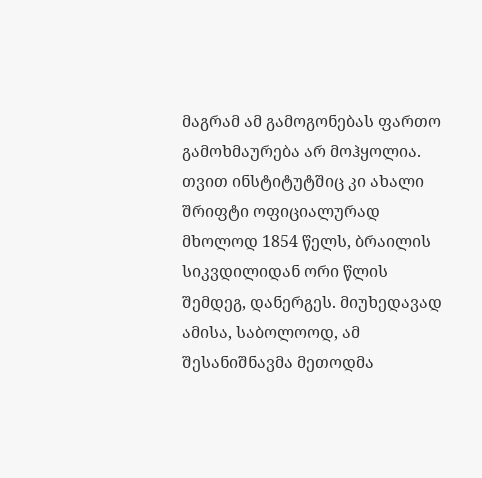მაგრამ ამ გამოგონებას ფართო გამოხმაურება არ მოჰყოლია. თვით ინსტიტუტშიც კი ახალი შრიფტი ოფიციალურად მხოლოდ 1854 წელს, ბრაილის სიკვდილიდან ორი წლის შემდეგ, დანერგეს. მიუხედავად ამისა, საბოლოოდ, ამ შესანიშნავმა მეთოდმა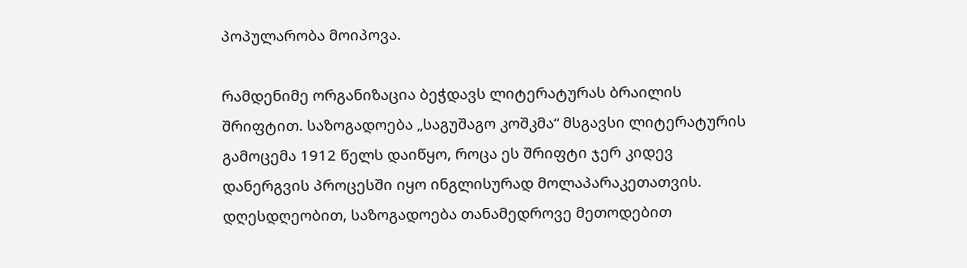პოპულარობა მოიპოვა.

რამდენიმე ორგანიზაცია ბეჭდავს ლიტერატურას ბრაილის შრიფტით. საზოგადოება „საგუშაგო კოშკმა“ მსგავსი ლიტერატურის გამოცემა 1912 წელს დაიწყო, როცა ეს შრიფტი ჯერ კიდევ დანერგვის პროცესში იყო ინგლისურად მოლაპარაკეთათვის. დღესდღეობით, საზოგადოება თანამედროვე მეთოდებით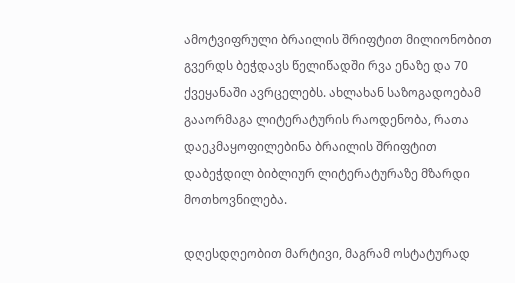ამოტვიფრული ბრაილის შრიფტით მილიონობით გვერდს ბეჭდავს წელიწადში რვა ენაზე და 70 ქვეყანაში ავრცელებს. ახლახან საზოგადოებამ გააორმაგა ლიტერატურის რაოდენობა, რათა დაეკმაყოფილებინა ბრაილის შრიფტით დაბეჭდილ ბიბლიურ ლიტერატურაზე მზარდი მოთხოვნილება.

დღესდღეობით მარტივი, მაგრამ ოსტატურად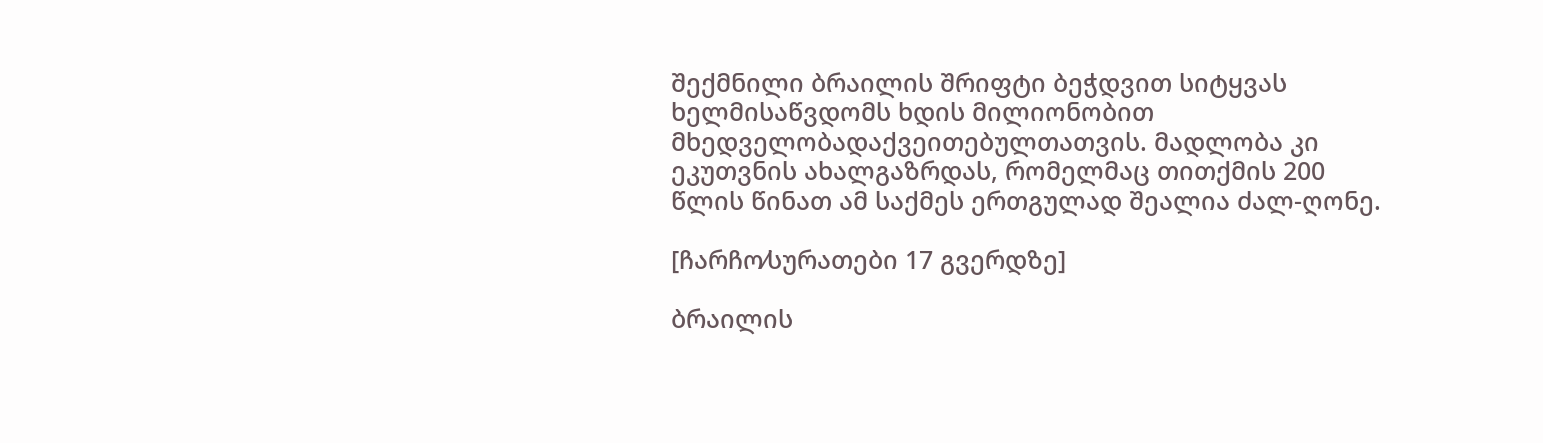შექმნილი ბრაილის შრიფტი ბეჭდვით სიტყვას ხელმისაწვდომს ხდის მილიონობით მხედველობადაქვეითებულთათვის. მადლობა კი ეკუთვნის ახალგაზრდას, რომელმაც თითქმის 200 წლის წინათ ამ საქმეს ერთგულად შეალია ძალ-ღონე.

[ჩარჩო⁄სურათები 17 გვერდზე]

ბრაილის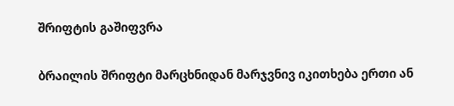შრიფტის გაშიფვრა

ბრაილის შრიფტი მარცხნიდან მარჯვნივ იკითხება ერთი ან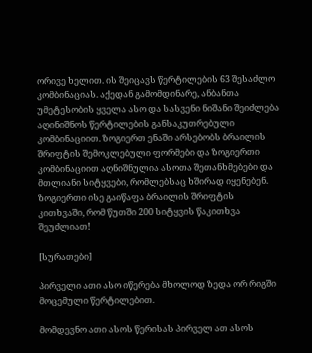ორივე ხელით. ის შეიცავს წერტილების 63 შესაძლო კომბინაციას. აქედან გამომდინარე, ანბანთა უმეტესობის ყველა ასო და სასვენი ნიშანი შეიძლება აღინიშნოს წერტილების განსაკუთრებული კომბინაციით. ზოგიერთ ენაში არსებობს ბრაილის შრიფტის შემოკლებული ფორმები და ზოგიერთი კომბინაციით აღნიშნულია ასოთა შეთანხმებები და მთლიანი სიტყვები, რომლებსაც ხშირად იყენებენ. ზოგიერთი ისე გაიწაფა ბრაილის შრიფტის კითხვაში, რომ წუთში 200 სიტყვის წაკითხვა შეუძლიათ!

[სურათები]

პირველი ათი ასო იწერება მხოლოდ ზედა ორ რიგში მოცემული წერტილებით.

მომდევნო ათი ასოს წერისას პირველ ათ ასოს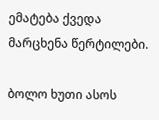ემატება ქვედა მარცხენა წერტილები.

ბოლო ხუთი ასოს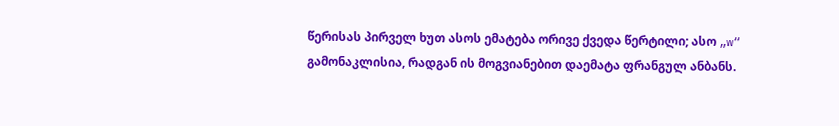წერისას პირველ ხუთ ასოს ემატება ორივე ქვედა წერტილი; ასო „w“ გამონაკლისია, რადგან ის მოგვიანებით დაემატა ფრანგულ ანბანს.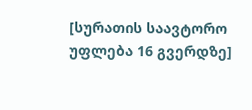[სურათის საავტორო უფლება 16 გვერდზე]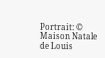Portrait: © Maison Natale de Louis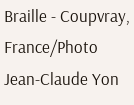Braille - Coupvray, France/Photo Jean-Claude Yon